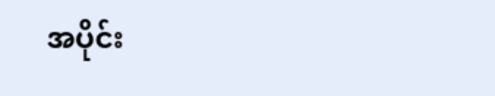အပိုင်း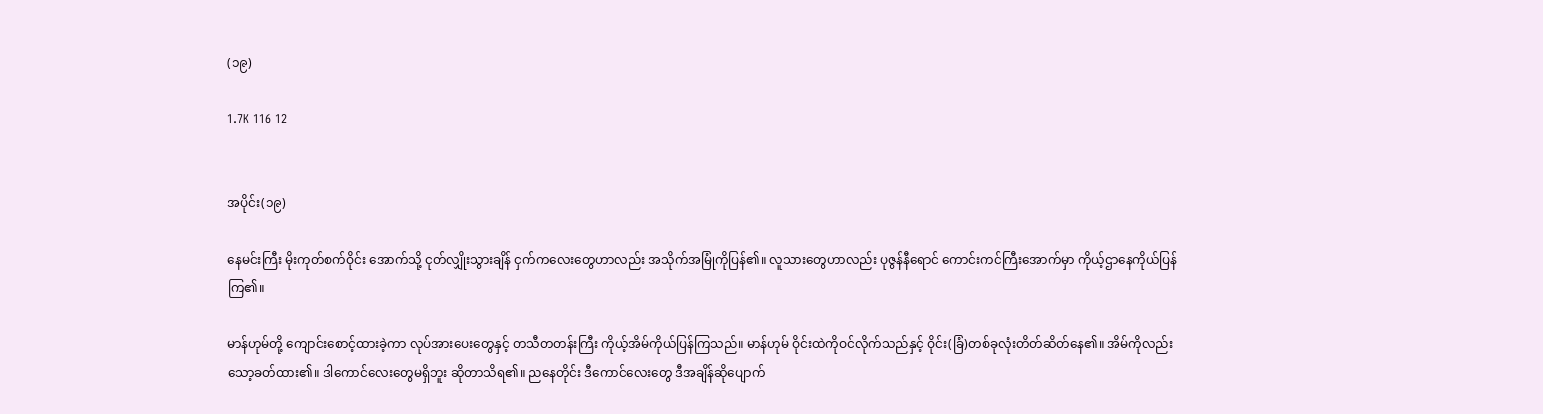(၁၉)

1.7K 116 12


အပိုင်း(၁၉)

နေမင်းကြီး မိုးကုတ်စက်ဝိုင်း အောက်သို့ ငုတ်လျှိုးသွားချိန် ငှက်ကလေးတွေဟာလည်း အသိုက်အမြုံကိုပြန်၏။ လူသားတွေဟာလည်း ပုဇွန်နီရောင် ကောင်းကင်ကြီးအောက်မှာ ကိုယ့်ဌာနေကိုယ်ပြန်ကြ၏။

မာန်ဟုမ်တို့ ကျောင်းစောင့်ထားခဲ့ကာ လုပ်အားပေးတွေနှင့် တသီတတန်းကြီး ကိုယ့်အိမ်ကိုယ်ပြန်ကြသည်။ မာန်ဟုမ် ဝိုင်းထဲကိုဝင်လိုက်သည်နှင့် ဝိုင်း(ခြံ)တစ်ခုလုံးတိတ်ဆိတ်နေ၏။ အိမ်ကိုလည်း သော့ခတ်ထား၏။ ဒါကောင်လေးတွေမရှိဘူး ဆိုတာသိရ၏။ ညနေတိုင်း ဒီကောင်လေးတွေ ဒီအချိန်ဆိုပျောက်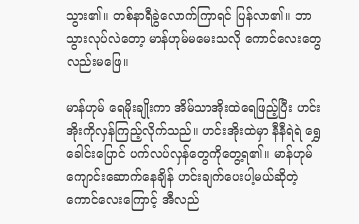သွား၏။ တစ်နာရီခွဲလောက်ကြာရင် ပြန်လာ၏။ ဘာသွားလုပ်လဲတော့ မာန်ဟုမ်မမေးသလို ကောင်လေးတွေလည်း‌မဖြေ။

မာန်ဟုမ် ရေမိုးချိုးကာ အိမ်သာအိုးထဲရေဖြည့်ပြီး ဟင်းအိုးကိုလှန်ကြည့်လိုက်သည်။ ဟင်းအိုးထဲမှာ နီနီရဲရဲ ရွှေခေါင်းပြောင် ပက်လပ်လှန်တွေကိုတွေ့ရ၏။ မာန်ဟုမ် ကျောင်းဆောက်နေချိန် ဟင်းချက်ပေးပါ့မယ်ဆိုတဲ့ ကောင်လေးကြောင့် အီလည်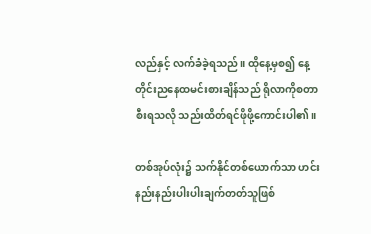လည်နှင့် လက်ခံခဲ့ရသည်။ ထိုနေ့မှစ၍ နေ့တိုင်းညနေထမင်းစားချိန်သည် ရိုလာကိုစတာစီးရသလို သည်းထိတ်ရင်ဖိုဖို့ကောင်းပါ၏။

တစ်အုပ်လုံး၌ သက်နိုင်တစ်ယောက်သာ ဟင်းနည်းနည်းပါးပါးချက်တတ်သူဖြစ်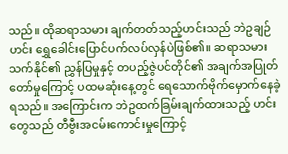သည်။ ထိုဆရာသမား ချက်တတ်သည့်ဟင်းသည် ဘဲဥချဉ်ဟင်း ရွှေခေါင်းပြောင်ပက်လပ်လှန်‌ပဲဖြစ်၏။ ဆရာသမားသက်နိုင်၏ ညွှန်ပြမှုနှင့် တပည့်ဇွဲပင်တိုင်၏ အချက်အပြုတ်တော်မှုကြောင့် ပထမဆုံးနေ့တွင် ရေသောက်ဗိုက်မှောက်နေခဲ့ရသည်။ အကြောင်းက ဘဲဥထက်ခြမ်းချက်ထားသည့် ဟင်းတွေသည် တီဗွီးအငမ်းကောင်းမှုကြောင့်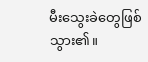မီးသွေးခဲတွေဖြစ်သွား၏။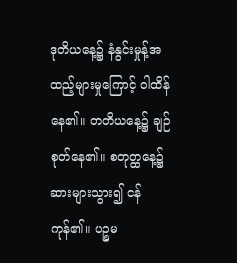ဒုတိယနေ့၌ နံနွင်းမှုန့်အထည့်များမှုကြောင့် ဝါထိန်နေ၏။ တတိယနေ့၌ ချဉ်စုတ်နေ၏။ စတုတ္ထနေ့၌ ဆားများသွား၍ ငန်ကုန်၏။ ပဉ္စမ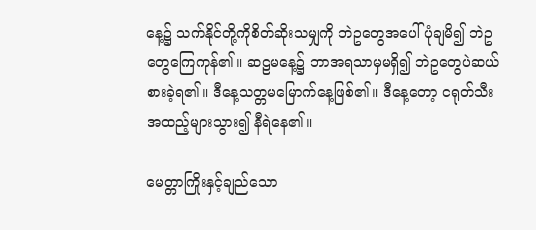နေ့၌ သက်နိုင်တို့ကိုစိတ်ဆိုးသမျှကို ဘဲဥတွေအပေါ်ပုံချမိ၍ ဘဲ‌ဥတွေကြေကုန်၏။ ဆဠမနေ့၌ ဘာအရသာမှမရှိ၍ ဘဲဥတွေပဲဆယ်စားခဲ့ရ၏။ ဒီနေ့သတ္တမမြောက်နေ့ဖြစ်၏။ ဒီနေ့တော့ ငရုတ်သီးအထည့်များသွား၍ နီရဲနေ၏။

မေတ္တာကြိုးနှင့်ချည်သော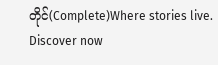တိုင်(Complete)Where stories live. Discover now